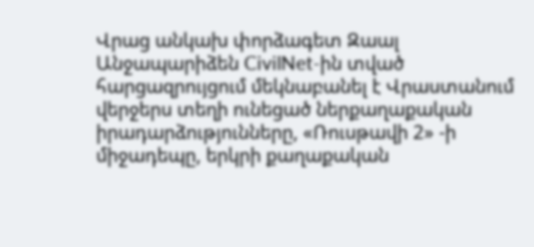Վրաց անկախ փորձագետ Զաալ Անջապարիձեն CivilNet-ին տված հարցազրույցում մեկնաբանել է Վրաստանում վերջերս տեղի ունեցած ներքաղաքական իրադարձությունները, «Ռուսթավի 2» -ի միջադեպը, երկրի քաղաքական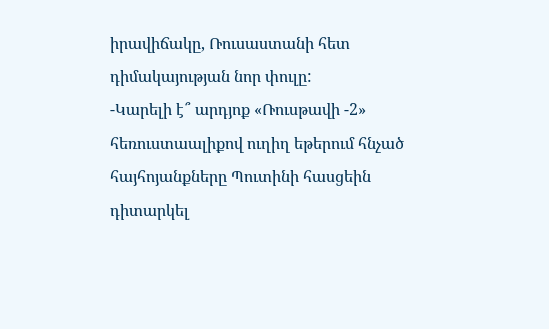իրավիճակը, Ռուսաստանի հետ դիմակայության նոր փուլը:
-Կարելի է՞ արդյոք «Ռուսթավի -2» հեռուստաալիքով ուղիղ եթերում հնչած հայհոյանքները Պուտինի հասցեին դիտարկել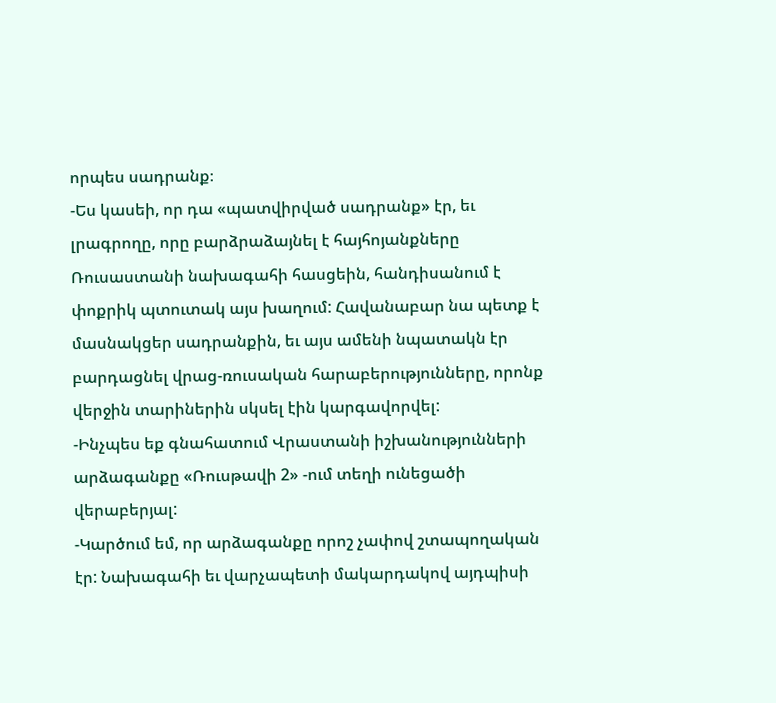որպես սադրանք։
-Ես կասեի, որ դա «պատվիրված սադրանք» էր, եւ լրագրողը, որը բարձրաձայնել է հայհոյանքները Ռուսաստանի նախագահի հասցեին, հանդիսանում է փոքրիկ պտուտակ այս խաղում: Հավանաբար նա պետք է մասնակցեր սադրանքին, եւ այս ամենի նպատակն էր բարդացնել վրաց-ռուսական հարաբերությունները, որոնք վերջին տարիներին սկսել էին կարգավորվել:
-Ինչպես եք գնահատում Վրաստանի իշխանությունների արձագանքը «Ռուսթավի 2» -ում տեղի ունեցածի վերաբերյալ:
-Կարծում եմ, որ արձագանքը որոշ չափով շտապողական էր: Նախագահի եւ վարչապետի մակարդակով այդպիսի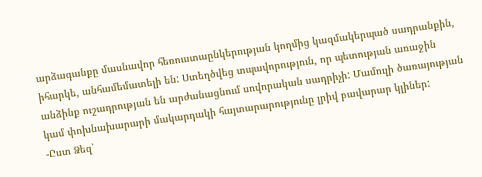արձագանքը մասնավոր հեռուստաընկերության կողմից կազմակերպած սադրանքին, իհարկե, անհամեմատելի են: Ստեղծվեց տպավորություն, որ պետության առաջին անձինք ուշադրության են արժանացնում սովորական սադրիչի: Մամուլի ծառայության կամ փոխնախարարի մակարդակի հայտարարությունը լրիվ բավարար կլիներ:
-Ըստ Ձեզ՝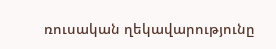ռուսական ղեկավարությունը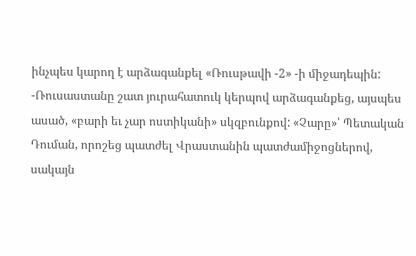ինչպես կարող է արձագանքել «Ռուսթավի -2» -ի միջադեպին:
-Ռուսաստանը շատ յուրահատուկ կերպով արձագանքեց, այսպես ասած, «բարի եւ չար ոստիկանի» սկզբունքով: «Չարը»՝ Պետական Դուման, որոշեց պատժել Վրաստանին պատժամիջոցներով, սակայն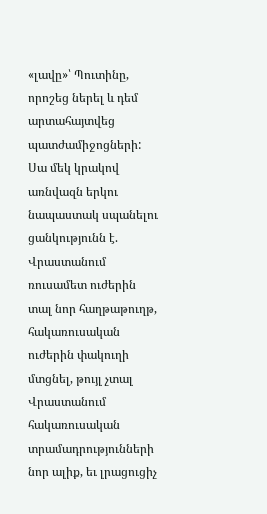«լավը»՝ Պուտինը, որոշեց ներել և դեմ արտահայտվեց պատժամիջոցների: Սա մեկ կրակով առնվազն երկու նապաստակ սպանելու ցանկությունն է. Վրաստանում ռուսամետ ուժերին տալ նոր հաղթաթուղթ, հակառուսական ուժերին փակուղի մտցնել, թույլ չտալ Վրաստանում հակառուսական տրամադրությունների նոր ալիք, եւ լրացուցիչ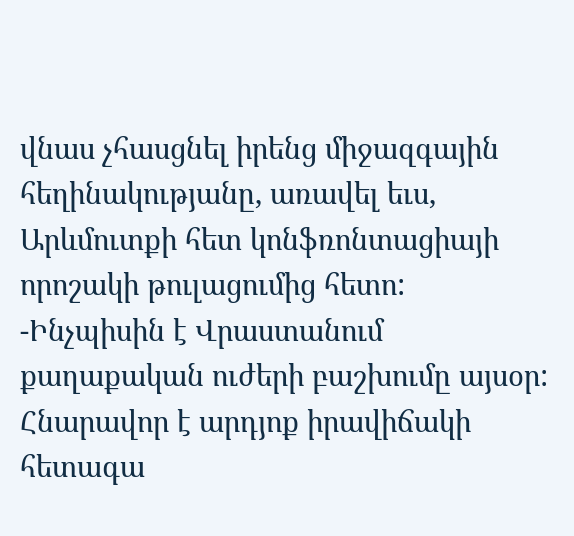վնաս չհասցնել իրենց միջազգային հեղինակությանը, առավել եւս, Արևմուտքի հետ կոնֆռոնտացիայի որոշակի թուլացումից հետո:
-Ինչպիսին է Վրաստանում քաղաքական ուժերի բաշխումը այսօր: Հնարավոր է արդյոք իրավիճակի հետագա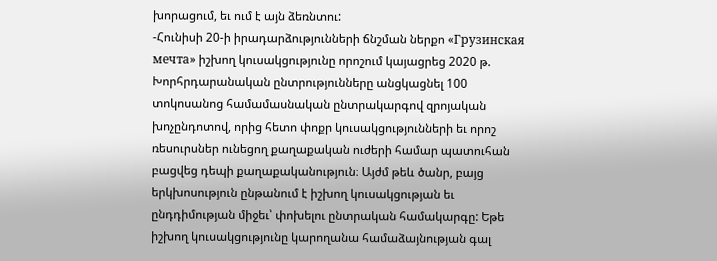խորացում, եւ ում է այն ձեռնտու:
-Հունիսի 20-ի իրադարձությունների ճնշման ներքո «Грузинская мечта» իշխող կուսակցությունը որոշում կայացրեց 2020 թ. Խորհրդարանական ընտրությունները անցկացնել 100 տոկոսանոց համամասնական ընտրակարգով զրոյական խոչընդոտով, որից հետո փոքր կուսակցությունների եւ որոշ ռեսուրսներ ունեցող քաղաքական ուժերի համար պատուհան բացվեց դեպի քաղաքականություն։ Այժմ թեև ծանր, բայց երկխոսություն ընթանում է իշխող կուսակցության եւ ընդդիմության միջեւ՝ փոխելու ընտրական համակարգը: Եթե իշխող կուսակցությունը կարողանա համաձայնության գալ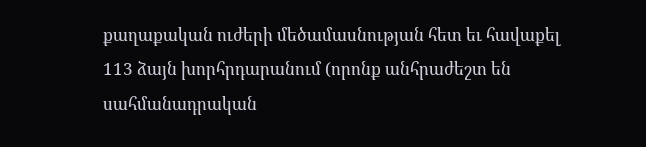քաղաքական ուժերի մեծամասնության հետ եւ հավաքել 113 ձայն խորհրդարանում (որոնք անհրաժեշտ են սահմանադրական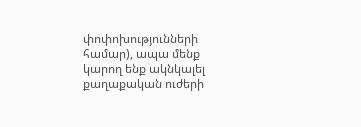փոփոխությունների համար), ապա մենք կարող ենք ակնկալել քաղաքական ուժերի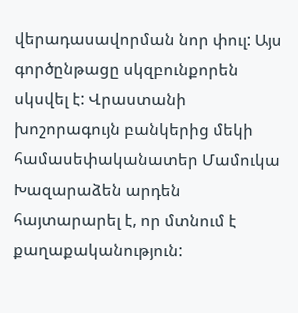վերադասավորման նոր փուլ: Այս գործընթացը սկզբունքորեն սկսվել է: Վրաստանի խոշորագույն բանկերից մեկի համասեփականատեր Մամուկա Խազարաձեն արդեն հայտարարել է, որ մտնում է քաղաքականություն: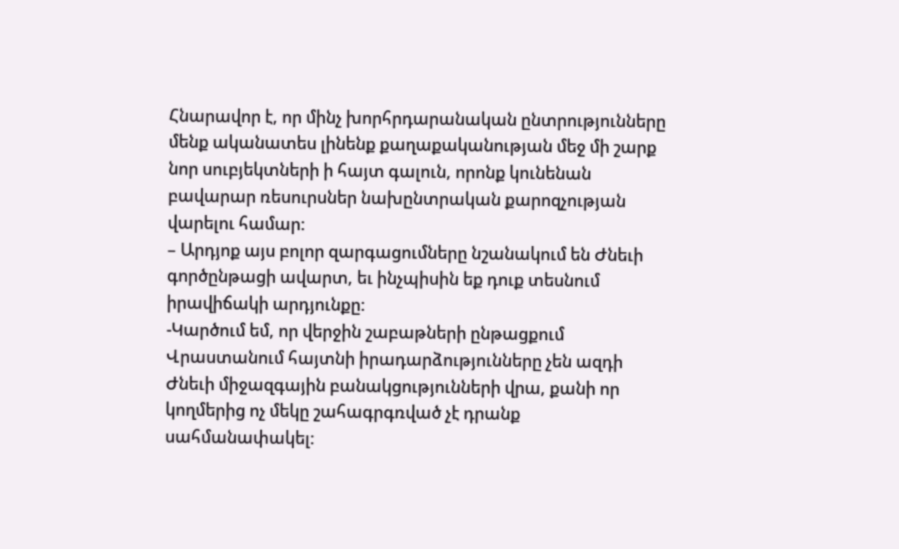Հնարավոր է, որ մինչ խորհրդարանական ընտրությունները մենք ականատես լինենք քաղաքականության մեջ մի շարք նոր սուբյեկտների ի հայտ գալուն, որոնք կունենան բավարար ռեսուրսներ նախընտրական քարոզչության վարելու համար:
– Արդյոք այս բոլոր զարգացումները նշանակում են Ժնեւի գործընթացի ավարտ, եւ ինչպիսին եք դուք տեսնում իրավիճակի արդյունքը:
-Կարծում եմ, որ վերջին շաբաթների ընթացքում Վրաստանում հայտնի իրադարձությունները չեն ազդի Ժնեւի միջազգային բանակցությունների վրա, քանի որ կողմերից ոչ մեկը շահագրգռված չէ դրանք սահմանափակել: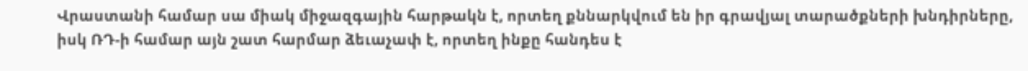Վրաստանի համար սա միակ միջազգային հարթակն է, որտեղ քննարկվում են իր գրավյալ տարածքների խնդիրները, իսկ ՌԴ-ի համար այն շատ հարմար ձեւաչափ է, որտեղ ինքը հանդես է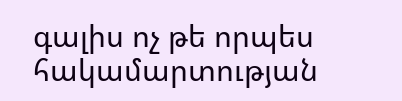գալիս ոչ թե որպես հակամարտության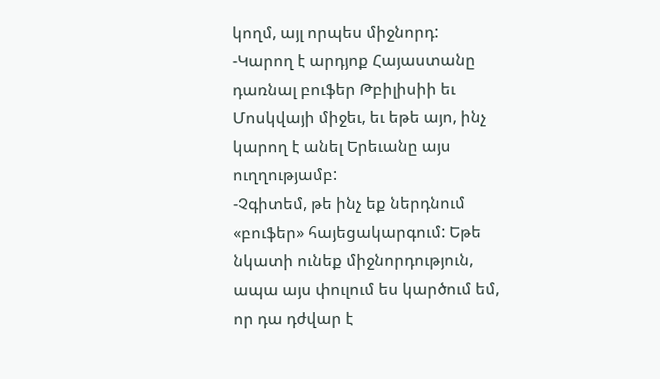կողմ, այլ որպես միջնորդ:
-Կարող է արդյոք Հայաստանը դառնալ բուֆեր Թբիլիսիի եւ Մոսկվայի միջեւ, եւ եթե այո, ինչ կարող է անել Երեւանը այս ուղղությամբ:
-Չգիտեմ, թե ինչ եք ներդնում «բուֆեր» հայեցակարգում: Եթե նկատի ունեք միջնորդություն, ապա այս փուլում ես կարծում եմ, որ դա դժվար է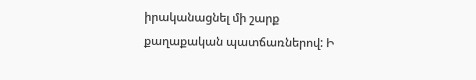իրականացնել մի շարք քաղաքական պատճառներով: Ի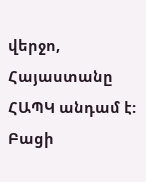վերջո, Հայաստանը ՀԱՊԿ անդամ է: Բացի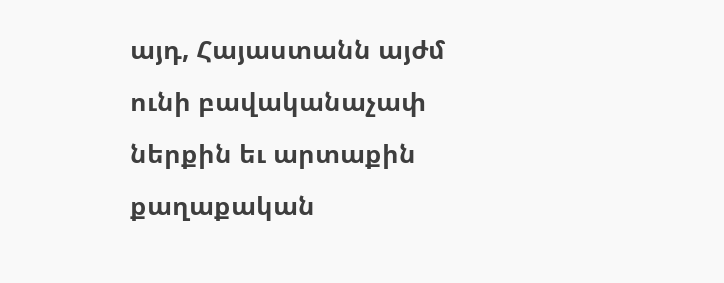այդ, Հայաստանն այժմ ունի բավականաչափ ներքին եւ արտաքին քաղաքական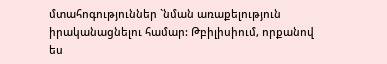մտահոգություններ `նման առաքելություն իրականացնելու համար: Թբիլիսիում, որքանով ես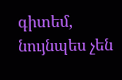գիտեմ, նույնպես չեն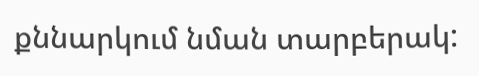քննարկում նման տարբերակ: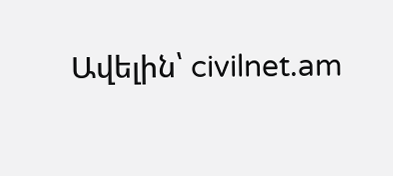Ավելին՝ civilnet.am